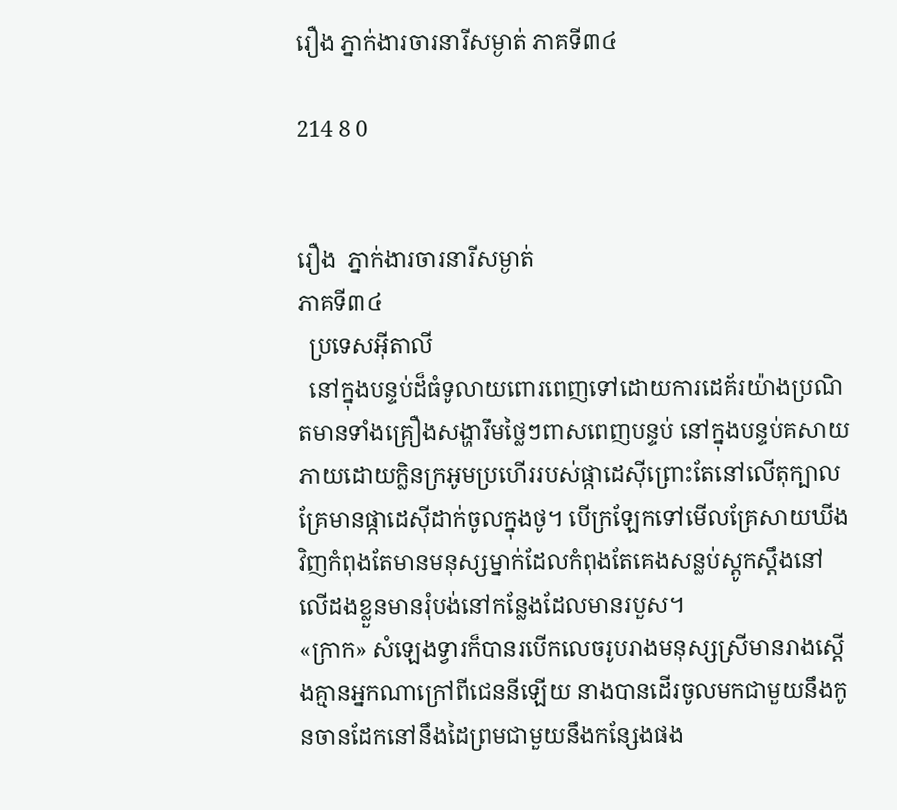រឿង ភ្នាក់ងារចារនារីសម្ងាត់ ភាគទី៣៤

214 8 0


រឿង  ភ្នាក់ងារចារនារីសម្ងាត់
ភាគទី៣៤
  ប្រទេសអ៊ីតាលី
  នៅក្នុងបន្ទប់ដ៏ធំទូលាយពោរពេញទៅដោយការដេគ័រយ៉ាងប្រណិតមានទាំងគ្រឿងសង្ហារឹមថ្លៃៗពាសពេញបន្ទប់ នៅក្នុងបន្ទប់គសាយភាយដោយក្លិនក្រអូមប្រហើររបស់ផ្កាដេស៊ីព្រោះតែនៅលើតុក្បាលគ្រែមានផ្កាដេស៊ីដាក់ចូលក្នុងថូ។ បើក្រឡែកទៅមើលគ្រែសាយឃីងវិញកំពុងតែមានមនុស្សម្នាក់ដែលកំពុងតែគេងសន្លប់ស្តូកស្តឹងនៅលើដងខ្លួនមានរុំបង់នៅកន្លែងដែលមានរបួស។
«ក្រាក» សំឡេងទ្វារក៏បានរបើកលេចរូបរាងមនុស្សស្រីមានរាងស្តើងគ្មានអ្នកណាក្រៅពីជេននីឡើយ នាងបានដើរចូលមកជាមួយនឹងកូនចានដែកនៅនឹងដៃព្រមជាមួយនឹងកន្សែងផង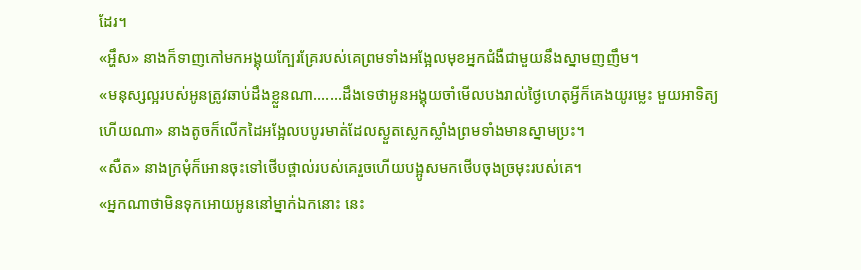ដែរ។
«អ្ហឹស» នាងក៏ទាញកៅមកអង្គុយក្បែរគ្រែរបស់គេព្រមទាំងអង្អែលមុខអ្នកជំងឺជាមួយនឹងស្នាមញញឹម។
«មនុស្សល្អរបស់អូនត្រូវឆាប់ដឹងខ្លួនណា.......ដឹងទេថាអូនអង្គុយចាំមើលបងរាល់ថ្ងៃហេតុអ្វីក៏គេងយូរម្លេះ មួយអាទិត្យហើយណា» នាងតូចក៏លើកដៃអង្អែលបបូរមាត់ដែលស្ងួតស្លេកស្លាំងព្រមទាំងមានស្នាមប្រះ។
«សឺត» នាងក្រមុំក៏អោនចុះទៅថើបថ្ពាល់របស់គេរួចហើយបង្អូសមកថើបចុងច្រមុះរបស់គេ។
«អ្នកណាថាមិនទុកអោយអូននៅម្នាក់ឯកនោះ នេះ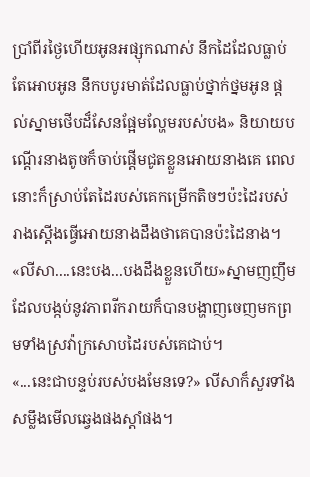ប្រាំពីរថ្ងៃហើយអូនអផ្សុកណាស់ នឹកដៃដែលធ្លាប់តែអោបអូន នឹកបបូរមាត់ដែលធ្លាប់ថ្នាក់ថ្នមអូន ផ្តល់ស្នាមថើបដ៏សែនផ្អែមល្ហែមរបស់បង» និយាយបណ្តើរនាងតូចក៏ចាប់ផ្តើមជូតខ្លួនអោយនាងគេ ពេលនោះក៏ស្រាប់តែដៃរបស់គេកម្រើកតិចៗប៉ះដៃរបស់រាងស្តើងធ្វើអោយនាងដឹងថាគេបានប៉ះដៃនាង។
«លីសា....នេះបង...បងដឹងខ្លួនហើយ»ស្នាមញញឹមដែលបង្កប់នូវភាពរីករាយក៏បានបង្ហាញចេញមកព្រមទាំងស្រវ៉ាក្រសោបដៃរបស់គេជាប់។
«...នេះជាបន្ទប់របស់បងមែនទេ?» លីសាក៏សួរទាំងសម្លឹងមើលឆ្វេងផងស្តាំផង។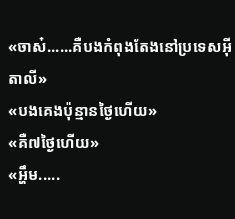«ចាស៎......គឺបងកំពុងតែងនៅប្រទេសអ៊ីតាលី»
«បងគេងប៉ុន្មានថ្ងៃហើយ»
«គឺ៧ថ្ងៃហើយ»
«អ្ហឹម.....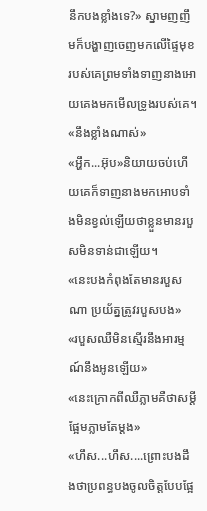នឹកបងខ្លាំងទេ?» ស្នាមញញឹមក៏បង្ហាញចេញមកលើផ្ទៃមុខរបស់គេព្រមទាំងទាញនាងអោយគេងមកមើលទ្រូងរបស់គេ។
«នឹងខ្លាំងណាស់»
«អ្ហឹក...អ៊ុប»និយាយចប់ហើយគេក៏ទាញនាងមកអោបទាំងមិនខ្វល់ឡើយថាខ្លួនមានរបួសមិនទាន់ជាឡើយ។
«នេះបងកំពុងតែមានរបួសណា ប្រយ័ត្នត្រូវរបួសបង»
«របួសឈឺមិនស្មើរនឹងអារម្មណ៍នឹងអូនឡើយ»
«នេះក្រោកពីឈឺភ្លាមគឺថាសម្តីផ្អែមភ្លាមតែម្តង»
«ហឹស...ហឹស....ព្រោះបងដឹងថាប្រពន្ធបងចូលចិត្តបែបផ្អែ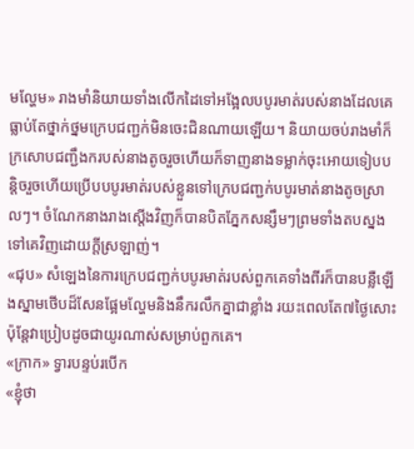មល្ហែម» រាងមាំនិយាយទាំងលើកដៃទៅអង្អែលបបូរមាត់របស់នាងដែលគេធ្លាប់តែថ្នាក់ថ្នមក្រេបជញ្ជក់មិនចេះជិនណាយឡើយ។ និយាយចប់រាងមាំក៏ក្រសោបជញ្ជឹងករបស់នាងតូចរួចហើយក៏ទាញនាងទម្លាក់ចុះអោយទៀបបន្តិចរួចហើយប្រើបបបូរមាត់របស់ខ្លួនទៅក្រេបជញ្ជក់បបូរមាត់នាងតូចស្រាលៗ។ ចំណែកនាងរាងស្តើងវិញក៏បានបិតភ្នែកសន្សឹមៗព្រមទាំងតបស្នងទៅគេវិញដោយក្តីស្រឡាញ់។
«ជុប» សំឡេងនៃការក្រេបជញ្ជក់បបូរមាត់របស់ពួកគេទាំងពីរក៏បានបន្លឺឡើងស្នាមថើបដ៏សែនផ្អែមល្ហែមនិងនឹករលឹកគ្នាជាខ្លាំង រយះពេលតែ៧ថ្ងៃសោះប៉ុន្តែវាប្រៀបដូចជាយូរណាស់សម្រាប់ពួកគេ។
«ក្រាក» ទ្វារបន្ទប់របើក
«ខ្ញុំថា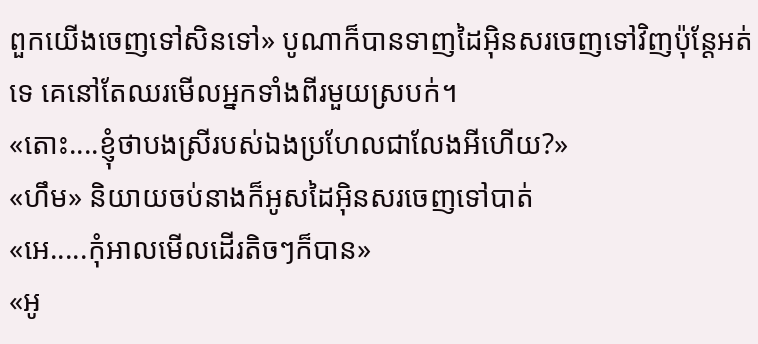ពួកយើងចេញទៅសិនទៅ» បូណាក៏បានទាញដៃអ៊ិនសរចេញទៅវិញប៉ុន្តែអត់ទេ គេនៅតែឈរមើលអ្នកទាំងពីរមួយស្របក់។
«តោះ....ខ្ញុំថាបងស្រីរបស់ឯងប្រហែលជាលែងអីហើយ?»
«ហឹម» និយាយចប់នាងក៏អូសដៃអ៊ិនសរចេញទៅបាត់
«អេ.....កុំអាលមើលដើរតិចៗក៏បាន»
«អូ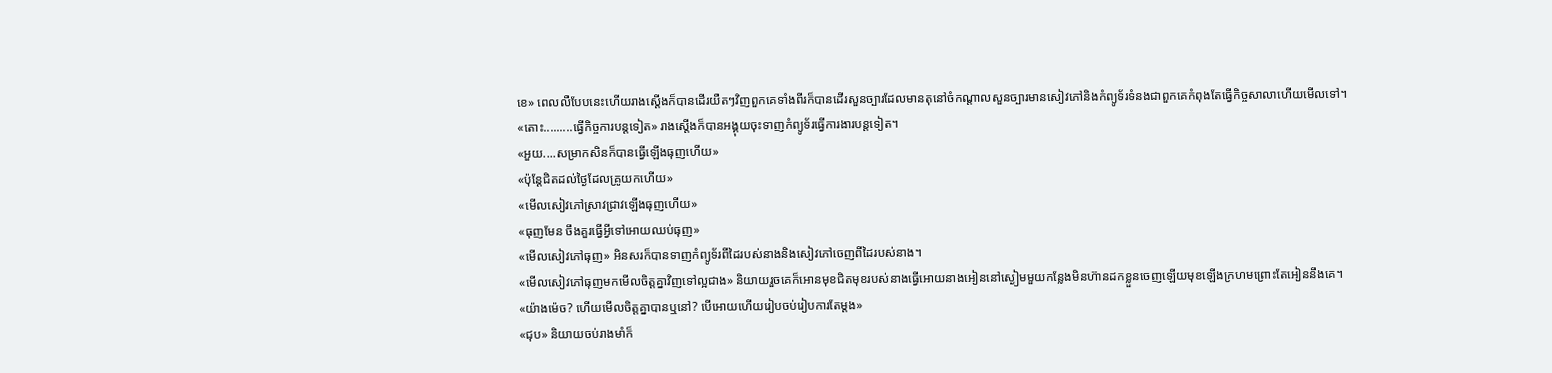ខេ» ពេលលឺបែបនេះហើយរាងស្តើងក៏បានដើរយឺតៗវិញពួកគេទាំងពីរក៏បានដើរសួនច្បារដែលមានតុនៅចំកណ្តាលសួនច្បារមានសៀវភៅនិងកំព្យូទ័រទំនងជាពួកគេកំពុងតែធ្វើកិច្ចសាលាហើយមើលទៅ។
«តោះ.........ធ្វើកិច្ចការបន្តទៀត» រាងស្តើងក៏បានអង្គុយចុះទាញកំព្យូទ័រធ្វើការងារបន្តទៀត។
«អួយ....សម្រាកសិនក៏បានធ្វើឡើងធុញហើយ»
«ប៉ុន្តែជិតដល់ថ្ងៃដែលគ្រូយកហើយ»
«មើលសៀវភៅស្រាវជ្រាវឡើងធុញហើយ»
«ធុញមែន ចឹងគួរធ្វើអ្វីទៅអោយឈប់ធុញ»
«មើលសៀវភៅធុញ» អិនសរក៏បានទាញកំព្យូទ័រពីដៃរបស់នាងនិងសៀវភៅចេញពីដៃរបស់នាង។
«មើលសៀវភៅធុញមកមើលចិត្តគ្នាវិញទៅល្អជាង» និយាយរួចគេក៏អោនមុខជិតមុខរបស់នាងធ្វើអោយនាងអៀននៅស្ងៀមមួយកន្លែងមិនហ៊ានដកខ្លួនចេញឡើយមុខឡើងក្រហមព្រោះតែអៀននឹងគេ។
«យ៉ាងម៉េច? ហើយមើលចិត្តគ្នាបានឬនៅ? បើអោយហើយរៀបចប់រៀបការតែម្តង»
«ជុប» និយាយចប់រាងមាំក៏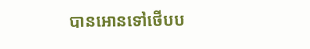បានអោនទៅថើបប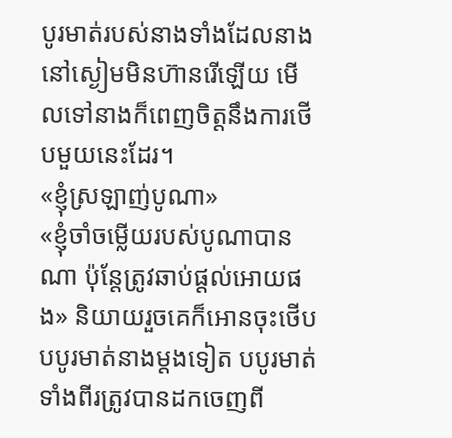បូរមាត់របស់នាងទាំងដែលនាងនៅស្ងៀមមិនហ៊ានរើឡើយ មើលទៅនាងក៏ពេញចិត្តនឹងការថើបមួយនេះដែរ។
«ខ្ញុំស្រឡាញ់បូណា»
«ខ្ញុំចាំចម្លើយរបស់បូណាបានណា ប៉ុន្តែត្រូវឆាប់ផ្តល់អោយផង» និយាយរួចគេក៏អោនចុះថើបបបូរមាត់នាងម្តងទៀត បបូរមាត់ទាំងពីរត្រូវបានដកចេញពី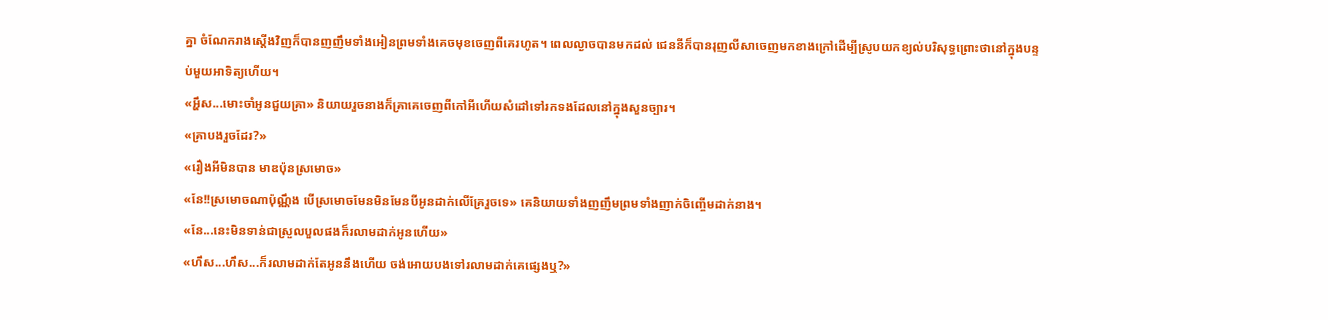គ្នា ចំណែករាងស្តើងវិញក៏បានញញឹមទាំងអៀនព្រមទាំងគេចមុខចេញពីគេរហូត។ ពេលល្ងាចបានមកដល់ ជេននីក៏បានរុញលីសាចេញមកខាងក្រៅដើម្បីស្រូបយកខ្យល់បរិសុទ្ធព្រោះថានៅក្នុងបន្ទប់មួយអាទិត្យហើយ។
«អ្ហឹស...មោះចាំអូនជួយគ្រា» និយាយរួចនាងក៏គ្រាគេចេញពីកៅអីហើយសំដៅទៅរកទងដែលនៅក្នុងសួនច្បារ។
«គ្រាបងរួចដែរ?»
«រឿងអីមិនបាន មាឌប៉ុនស្រមោច»
«នែ!!ស្រមោចណាប៉ុណ្ណឹង បើស្រមោចមែនមិនមែនបីអូនដាក់លើគ្រែរួចទេ» គេនិយាយទាំងញញឹមព្រមទាំងញាក់ចិញ្ចើមដាក់នាង។
«នែ...នេះមិនទាន់ជាស្រួលបួលផងក៏រលាមដាក់អូនហើយ»
«ហឹស...ហឹស...ក៏រលាមដាក់តែអូននឹងហើយ ចង់អោយបងទៅរលាមដាក់គេផ្សេងឬ?»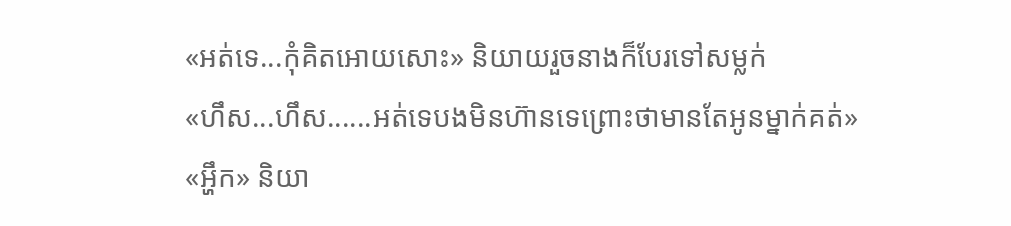«អត់ទេ...កុំគិតអោយសោះ» និយាយរួចនាងក៏បែរទៅសម្លក់
«ហឹស...ហឹស......អត់ទេបងមិនហ៊ានទេព្រោះថាមានតែអូនម្នាក់គត់»
«អ្ហឹក» និយា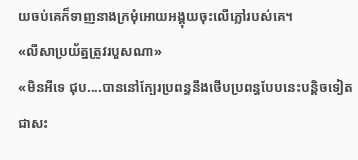យចប់គេក៏ទាញនាងក្រមុំអោយអង្គុយចុះលើភ្លៅរបស់គេ។
«លីសាប្រយ័ត្នត្រូវរបួសណា»
«មិនអីទេ ជុប....បាននៅក្បែរប្រពន្ធនឹងថើបប្រពន្ធបែបនេះបន្តិចទៀតជាសះ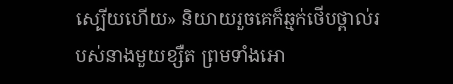ស្បើយហើយ» និយាយរួចគេក៏ឆ្មក់ថើបថ្ពាល់របស់នាងមួយខ្សឺត ព្រមទាំងអោ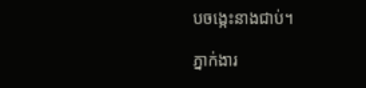បចង្កេះនាងជាប់។

ភ្នាក់ងារ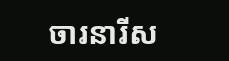ចារនារីស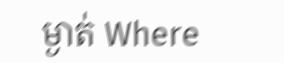ម្ងាត់ Where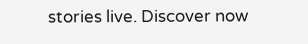stories live. Discover now